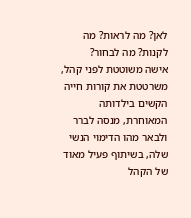לאן? מה לראות? מה לקנות? מה לבחור?
אישה משוטטת לפני קהל, משרטטת את קורות חייה הקשים בילדותה המאוחרת, מנסה לברר ולבאר מהו הדימוי הנשי שלה, בשיתוף פעיל מאוד של הקהל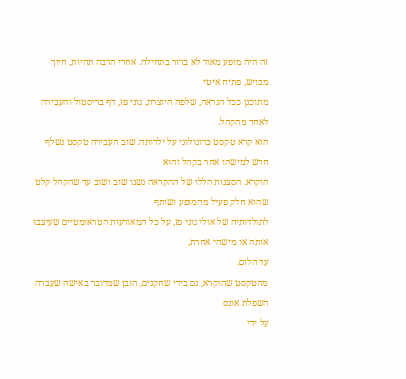זה היה מופע מאוד לא ברור בתחילה. אחרי הרבה תהיות, חיוך מבויש, פתיח איטי
מתוכנן ככל הנראה, שלפה היוצרת, גוני פז, דף בריסטול והעבירה לאחד מהקהל.
הוא קרא טקסט כרונולוגי על ילדותה. שוב העבירה טקסט נשלף חדש למישהו אחר בקהל והוא
הוקרא. הסצנות הללו של ההקראה נשנו שוב ושוב עד שהקהל קלט שהוא חלק פעיל מהמופע ושותף
לתולדותיה של אולי גוני פז, על כל המאורעות הטראומטיים שעיצבו אותה או מישהי אחרת,
עד הלום.
מהטקסט שהוקרא, גם בידי שחקנים, הובן שמדובר באישה שעברה השפלת אונס
על ידי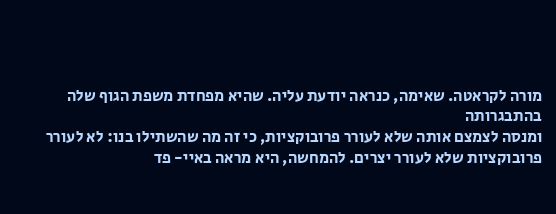מורה לקראטה. שאימה, כנראה יודעת עליה. שהיא מפחדת משפת הגוף שלה בהתבגרותה
ומנסה לצמצם אותה שלא לעורר פרובוקציות, כי זה מה שהשתילו בנו: לא לעורר
פרובוקציות שלא לעורר יצרים. להמחשה, היא מראה באיי- פד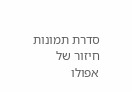סדרת תמונות חיזור של
אפולו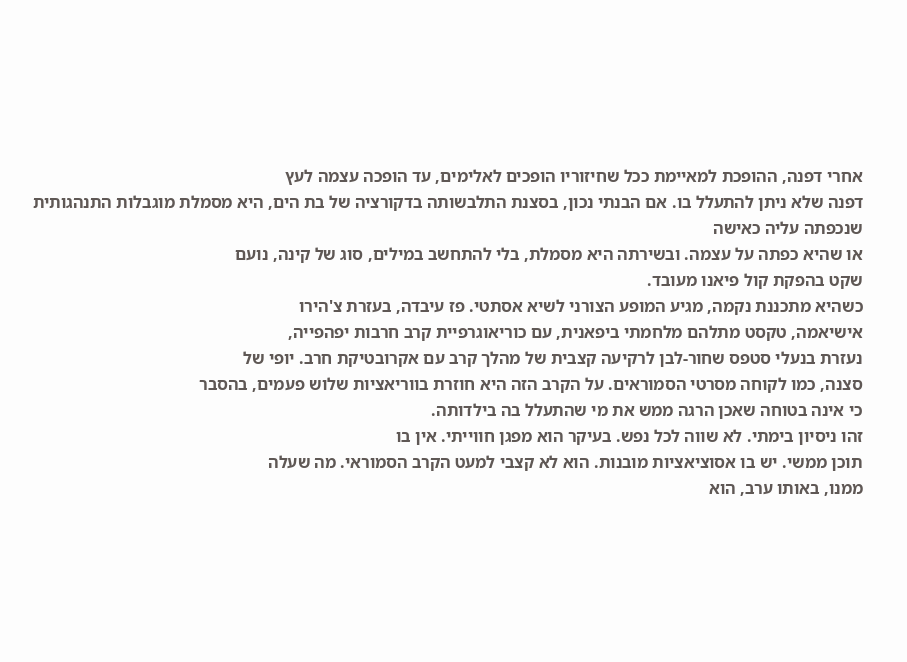אחרי דפנה, ההופכת למאיימת ככל שחיזוריו הופכים לאלימים, עד הופכה עצמה לעץ
דפנה שלא ניתן להתעלל בו. אם הבנתי נכון, בסצנת התלבשותה בדקורציה של בת הים, היא מסמלת מוגבלות התנהגותית שנכפתה עליה כאישה
או שהיא כפתה על עצמה. ובשירתה היא מסמלת, בלי להתחשב במילים, סוג של קינה, נועם
שקט בהפקת קול פיאנו מעובד.
כשהיא מתכננת נקמה, מגיע המופע הצורני לשיא אסתטי. פז עיבדה, בעזרת צ'הירו
אישיאמה, טקסט מתלהם מלחמתי ביפאנית, עם כוריאוגרפיית קרב חרבות יפהפייה,
נעזרת בנעלי סטפס שחור-לבן לרקיעה קצבית של מהלך קרב עם אקרובטיקת חרב. יופי של
סצנה, כמו לקוחה מסרטי הסמוראים. על הקרב הזה היא חוזרת בווריאציות שלוש פעמים, בהסבר
כי אינה בטוחה שאכן הרגה ממש את מי שהתעלל בה בילדותה.
זהו ניסיון בימתי. לא שווה לכל נפש. בעיקר הוא מפגן חווייתי. אין בו
תוכן ממשי. יש בו אסוציאציות מובנות. הוא לא קצבי למעט הקרב הסמוראי. מה שעלה
ממנו, באותו ערב, הוא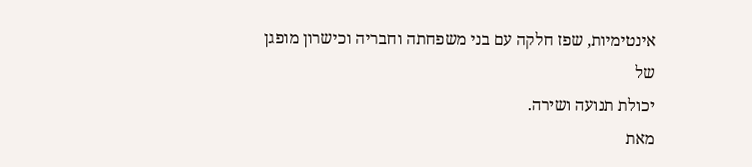אינטימיות, שפז חלקה עם בני משפחתה וחבריה וכישרון מופגן של
יכולת תנועה ושירה.
מאת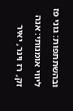ובהשתתפות: גוני פז
ליווי אומנותי: אנה זק, רז וינר, יאיר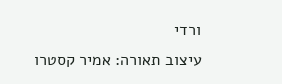ורדי
עיצוב תאורה: אמיר קסטרו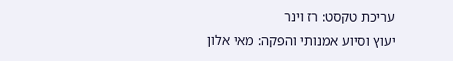עריכת טקסט: רז וינר
יעוץ וסיוע אמנותי והפקה: מאי אלון